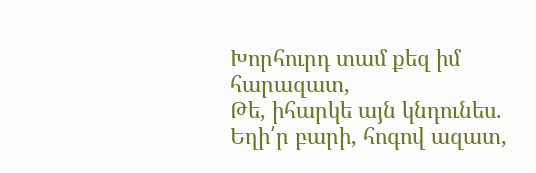Խորհուրդ տամ քեզ իմ հարազատ,
Թե, իհարկե այն կնդունես.
Եղի՛ր բարի, հոգով ազատ,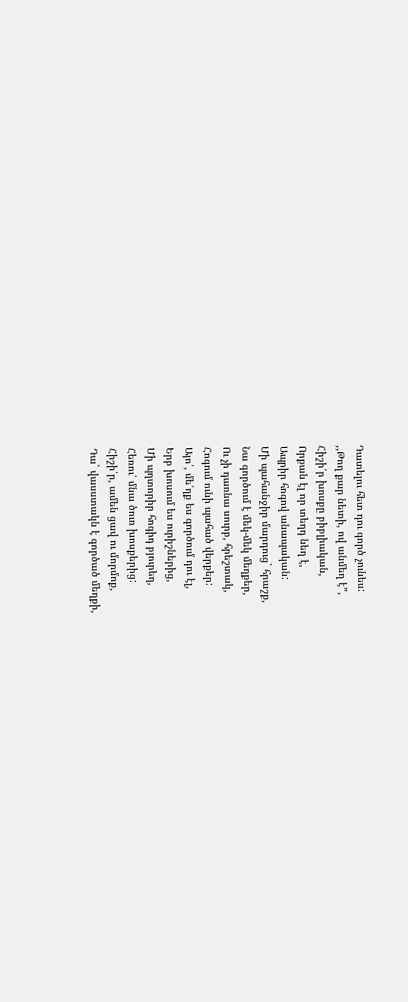Դատելու հետ դու գործ չունես:
,,Թող քար նետի, ով անմեղ է”,
Հիշի՛ր խոսքը բիբլիական,
Որքան էլ որ տեղդ նեղ է,
Ապրիր հոգով անապական:
Մի պահանջիր մարդուց` հրաշք,
Նա գործում է մեկ-մեկ մեղքեր,
Ու չի դառնա սուրբ, հրեշտակ,
Հոգում ունի պահած վերքեր:
Այո՛, մե՛ղք ես գործում դու էլ,
Երբ խոսում ես ուրիշներից,
Մի պղտորիր հոգիդ բյուրեղ,
Հեռու՛ մնա ծուռ խոսքերից:
Հիշի՛ր, ամեն ցավ ու մորմոք,
Դա` վասստակն է գործած մեղքի,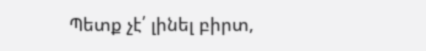Պետք չէ՛ լինել բիրտ,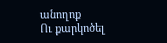անողոք
Ու քարկոծել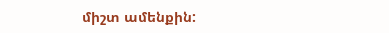միշտ ամենքին: